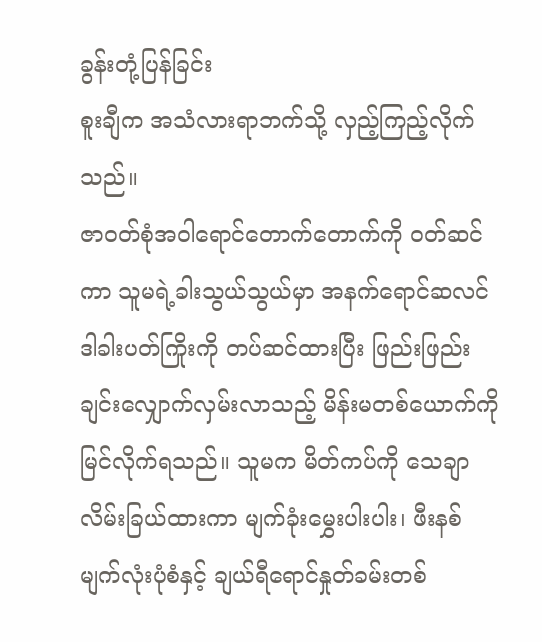ခွန်းတုံ့ပြန်ခြင်း
စူးချီက အသံလားရာဘက်သို့ လှည့်ကြည့်လိုက်သည်။
ဇာ၀တ်စုံအဝါရောင်တောက်တောက်ကို ၀တ်ဆင်ကာ သူမရဲ့ခါးသွယ်သွယ်မှာ အနက်ရောင်ဆလင်ဒါခါးပတ်ကြိုးကို တပ်ဆင်ထားပြီး ဖြည်းဖြည်းချင်းလျှောက်လှမ်းလာသည့် မိန်းမတစ်ယောက်ကို မြင်လိုက်ရသည်။ သူမက မိတ်ကပ်ကို သေချာလိမ်းခြယ်ထားကာ မျက်ခုံးမွှေးပါးပါး၊ ဖီးနစ်မျက်လုံးပုံစံနှင့် ချယ်ရီရောင်နှုတ်ခမ်းတစ်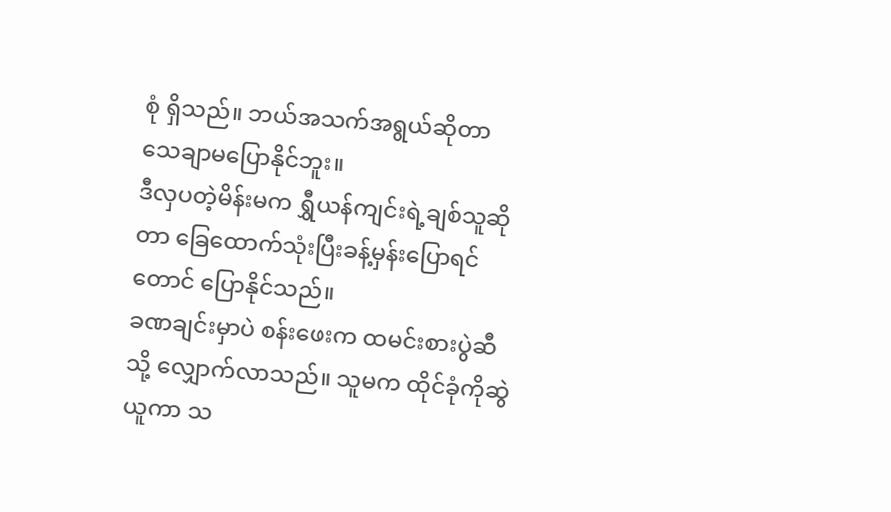စုံ ရှိသည်။ ဘယ်အသက်အရွယ်ဆိုတာ သေချာမပြောနိုင်ဘူး။
ဒီလှပတဲ့မိန်းမက ရွှီယန်ကျင်းရဲ့ချစ်သူဆိုတာ ခြေထောက်သုံးပြီးခန့်မှန်းပြောရင်တောင် ပြောနိုင်သည်။
ခဏချင်းမှာပဲ စန်းဖေးက ထမင်းစားပွဲဆီသို့ လျှောက်လာသည်။ သူမက ထိုင်ခုံကိုဆွဲယူကာ သ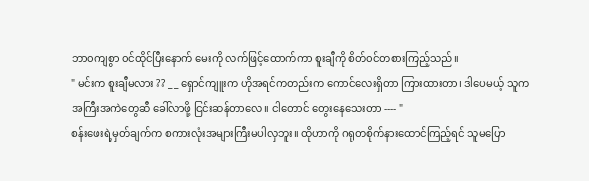ဘာ၀ကျစွာ ၀င်ထိုင်ပြီးနောက် မေးကို လက်ဖြင့်ထောက်ကာ စူးချီကို စိတ်၀င်တစားကြည့်သည်။
" မင်းက စူးချီမလား ?? _ _ ရှောင်ကျူးက ဟိုအရင်ကတည်းက ကောင်လေးရှိတာ ကြားထားတာ၊ ဒါပေမယ့် သူက အကြီးအကဲတွေဆီ ခေါ်လာဖို့ ငြင်းဆန်တာလေ။ ငါတောင် တွေးနေသေးတာ ---- "
စန်းဖေးရဲ့မှတ်ချက်က စကားလုံးအများကြီးမပါလှဘူး။ ထိုဟာကို ဂရုတစိုက်နားထောင်ကြည့်ရင် သူမပြော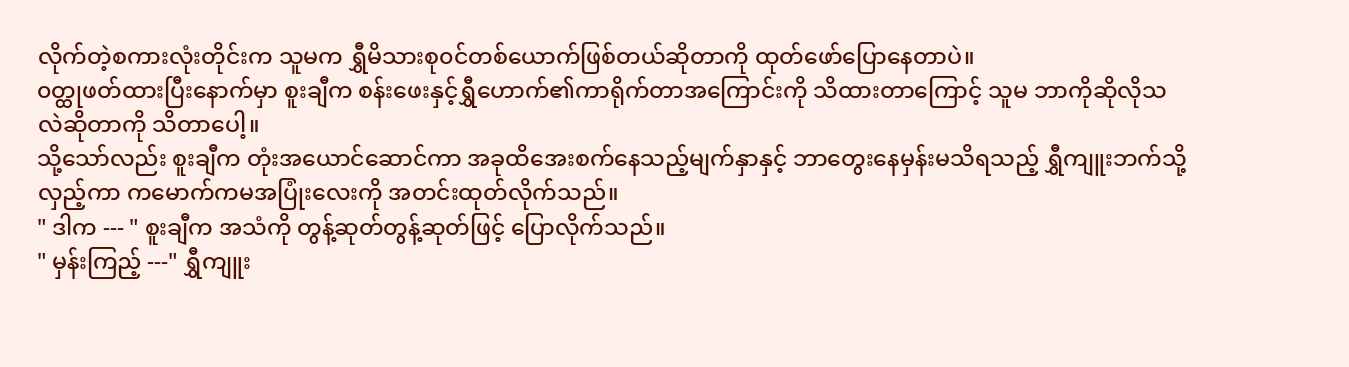လိုက်တဲ့စကားလုံးတိုင်းက သူမက ရွှီမိသားစု၀င်တစ်ယောက်ဖြစ်တယ်ဆိုတာကို ထုတ်ဖော်ပြောနေတာပဲ။
၀တ္ထုဖတ်ထားပြီးနောက်မှာ စူးချီက စန်းဖေးနှင့်ရွှီဟောက်၏ကာရိုက်တာအကြောင်းကို သိထားတာကြောင့် သူမ ဘာကိုဆိုလိုသလဲဆိုတာကို သိတာပေါ့။
သို့သော်လည်း စူးချီက တုံးအယောင်ဆောင်ကာ အခုထိအေးစက်နေသည့်မျက်နှာနှင့် ဘာတွေးနေမှန်းမသိရသည့် ရွှီကျူးဘက်သို့လှည့်ကာ ကမောက်ကမအပြုံးလေးကို အတင်းထုတ်လိုက်သည်။
" ဒါက --- " စူးချီက အသံကို တွန့်ဆုတ်တွန့်ဆုတ်ဖြင့် ပြောလိုက်သည်။
" မှန်းကြည့် ---" ရွှီကျူး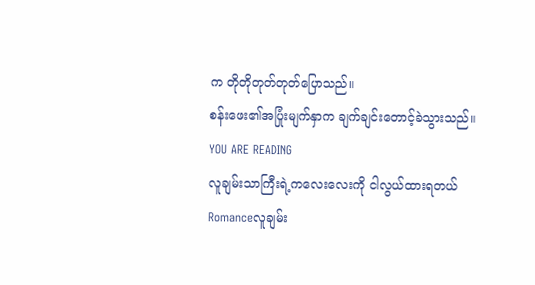က တိုတိုတုတ်တုတ်ပြောသည်။
စန်းဖေး၏အပြုံးမျက်နှာက ချက်ချင်းတောင့်ခဲသွားသည်။
YOU ARE READING
လူချမ်းသာကြီးရဲ့ကလေးလေးကို ငါလွယ်ထားရတယ်
Romanceလူချမ်း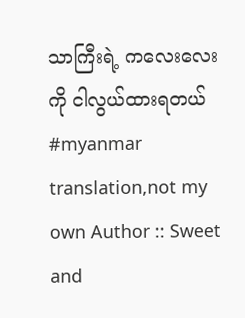သာကြီးရဲ့ ကလေးလေးကို ငါလွယ်ထားရတယ် #myanmar translation,not my own Author :: Sweet and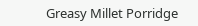Greasy Millet Porridge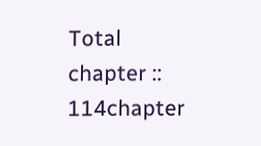Total chapter :: 114chapter